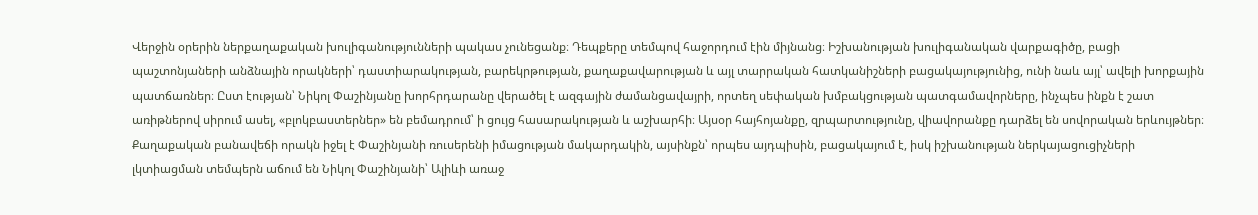Վերջին օրերին ներքաղաքական խուլիգանությունների պակաս չունեցանք։ Դեպքերը տեմպով հաջորդում էին միյնանց։ Իշխանության խուլիգանական վարքագիծը, բացի պաշտոնյաների անձնային որակների՝ դաստիարակության, բարեկրթության, քաղաքավարության և այլ տարրական հատկանիշների բացակայությունից, ունի նաև այլ՝ ավելի խորքային պատճառներ։ Ըստ էության՝ Նիկոլ Փաշինյանը խորհրդարանը վերածել է ազգային ժամանցավայրի, որտեղ սեփական խմբակցության պատգամավորները, ինչպես ինքն է շատ առիթներով սիրում ասել, «բլոկբաստերներ» են բեմադրում՝ ի ցույց հասարակության և աշխարհի։ Այսօր հայհոյանքը, զրպարտությունը, վիավորանքը դարձել են սովորական երևույթներ։ Քաղաքական բանավեճի որակն իջել է Փաշինյանի ռուսերենի իմացության մակարդակին, այսինքն՝ որպես այդպիսին, բացակայում է, իսկ իշխանության ներկայացուցիչների լկտիացման տեմպերն աճում են Նիկոլ Փաշինյանի՝ Ալիևի առաջ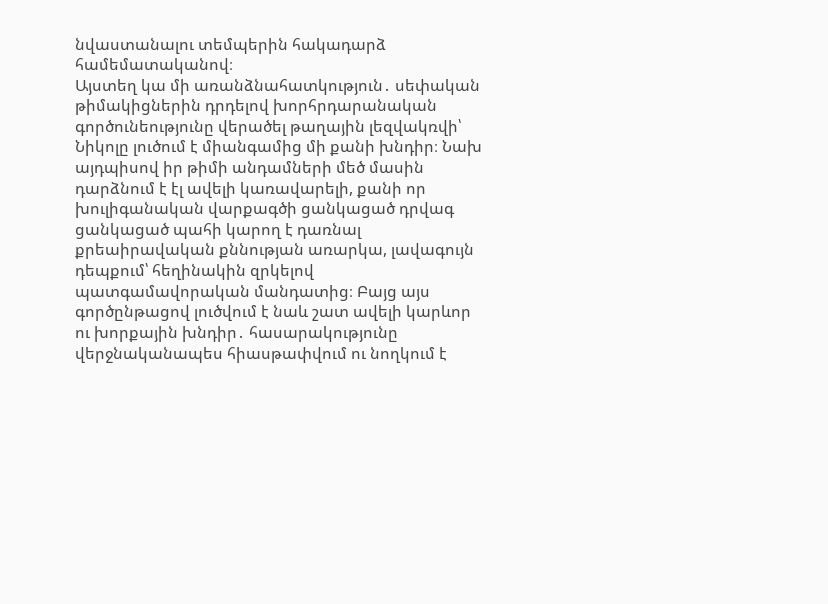նվաստանալու տեմպերին հակադարձ համեմատականով։
Այստեղ կա մի առանձնահատկություն․ սեփական թիմակիցներին դրդելով խորհրդարանական գործունեությունը վերածել թաղային լեզվակռվի՝ Նիկոլը լուծում է միանգամից մի քանի խնդիր։ Նախ այդպիսով իր թիմի անդամների մեծ մասին դարձնում է էլ ավելի կառավարելի, քանի որ խուլիգանական վարքագծի ցանկացած դրվագ ցանկացած պահի կարող է դառնալ քրեաիրավական քննության առարկա, լավագույն դեպքում՝ հեղինակին զրկելով պատգամավորական մանդատից։ Բայց այս գործընթացով լուծվում է նաև շատ ավելի կարևոր ու խորքային խնդիր․ հասարակությունը վերջնականապես հիասթափվում ու նողկում է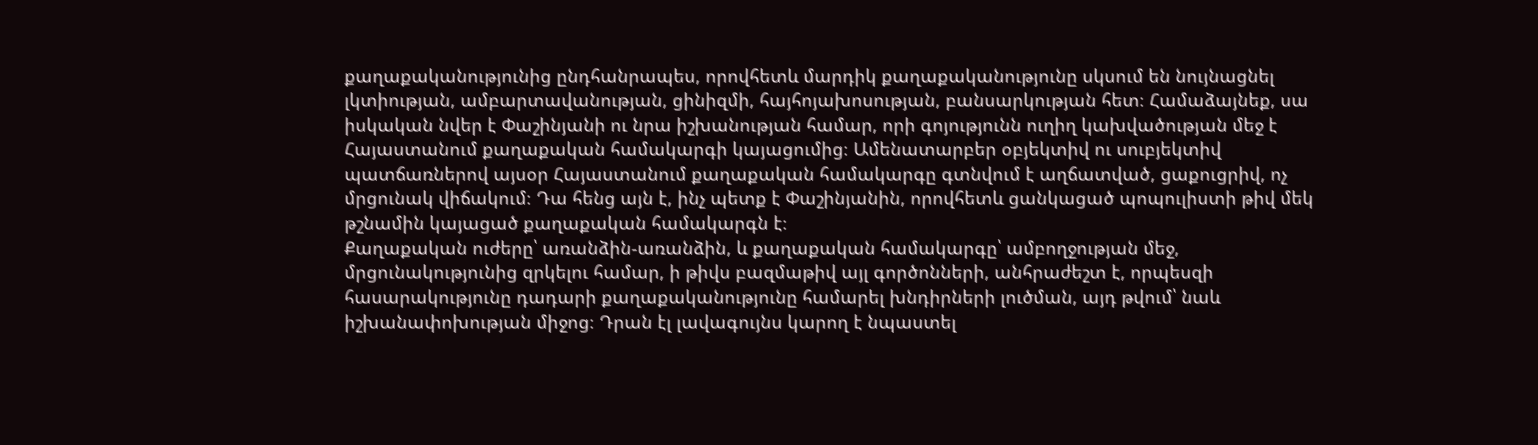քաղաքականությունից ընդհանրապես, որովհետև մարդիկ քաղաքականությունը սկսում են նույնացնել լկտիության, ամբարտավանության, ցինիզմի, հայհոյախոսության, բանսարկության հետ։ Համաձայնեք, սա իսկական նվեր է Փաշինյանի ու նրա իշխանության համար, որի գոյությունն ուղիղ կախվածության մեջ է Հայաստանում քաղաքական համակարգի կայացումից։ Ամենատարբեր օբյեկտիվ ու սուբյեկտիվ պատճառներով այսօր Հայաստանում քաղաքական համակարգը գտնվում է աղճատված, ցաքուցրիվ, ոչ մրցունակ վիճակում։ Դա հենց այն է, ինչ պետք է Փաշինյանին, որովհետև ցանկացած պոպուլիստի թիվ մեկ թշնամին կայացած քաղաքական համակարգն է։
Քաղաքական ուժերը՝ առանձին-առանձին, և քաղաքական համակարգը՝ ամբողջության մեջ, մրցունակությունից զրկելու համար, ի թիվս բազմաթիվ այլ գործոնների, անհրաժեշտ է, որպեսզի
հասարակությունը դադարի քաղաքականությունը համարել խնդիրների լուծման, այդ թվում՝ նաև
իշխանափոխության միջոց։ Դրան էլ լավագույնս կարող է նպաստել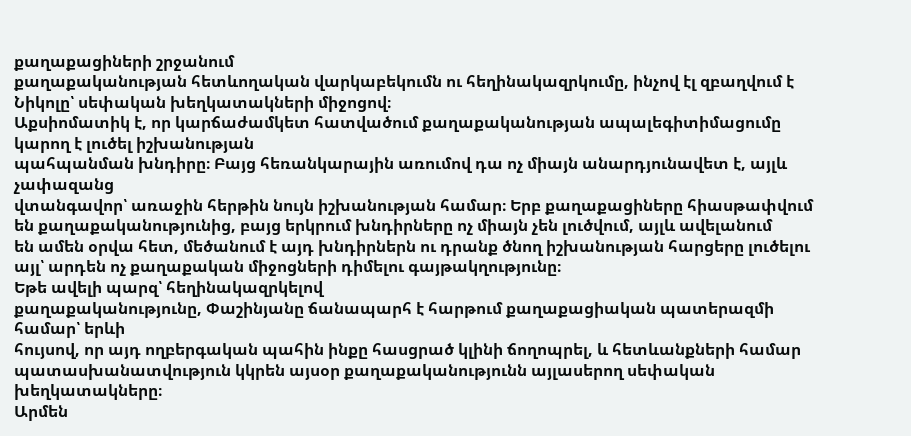քաղաքացիների շրջանում
քաղաքականության հետևողական վարկաբեկումն ու հեղինակազրկումը, ինչով էլ զբաղվում է
Նիկոլը՝ սեփական խեղկատակների միջոցով։
Աքսիոմատիկ է, որ կարճաժամկետ հատվածում քաղաքականության ապալեգիտիմացումը կարող է լուծել իշխանության
պահպանման խնդիրը։ Բայց հեռանկարային առումով դա ոչ միայն անարդյունավետ է, այլև չափազանց
վտանգավոր՝ առաջին հերթին նույն իշխանության համար։ Երբ քաղաքացիները հիասթափվում
են քաղաքականությունից, բայց երկրում խնդիրները ոչ միայն չեն լուծվում, այլև ավելանում
են ամեն օրվա հետ, մեծանում է այդ խնդիրներն ու դրանք ծնող իշխանության հարցերը լուծելու
այլ՝ արդեն ոչ քաղաքական միջոցների դիմելու գայթակղությունը։
Եթե ավելի պարզ՝ հեղինակազրկելով
քաղաքականությունը, Փաշինյանը ճանապարհ է հարթում քաղաքացիական պատերազմի համար՝ երևի
հույսով, որ այդ ողբերգական պահին ինքը հասցրած կլինի ճողոպրել, և հետևանքների համար
պատասխանատվություն կկրեն այսօր քաղաքականությունն այլասերող սեփական խեղկատակները։
Արմեն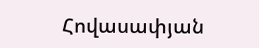Հովասափյան